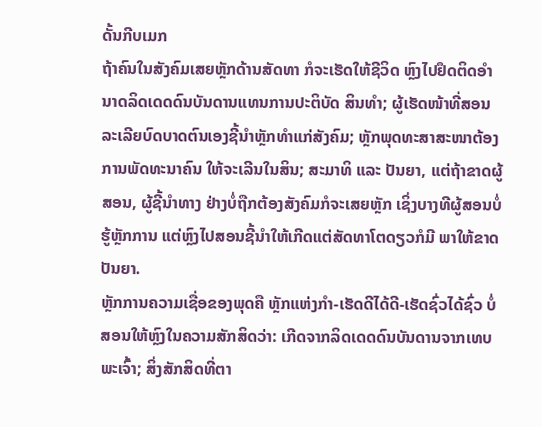ດັ້ນກີບເມກ
ຖ້າຄົນໃນສັງຄົມເສຍຫຼັກດ້ານສັດທາ ກໍຈະເຮັດໃຫ້ຊີວິດ ຫຼົງໄປຢຶດຕິດອຳນາດລິດເດດດົນບັນດານແທນການປະຕິບັດ ສິນທຳ; ຜູ້ເຮັດໜ້າທີ່ສອນລະເລີຍບົດບາດຕົນເອງຊີ້ນຳຫຼັກທຳແກ່ສັງຄົມ; ຫຼັກພຸດທະສາສະໜາຕ້ອງການພັດທະນາຄົນ ໃຫ້ຈະເລີນໃນສິນ; ສະມາທິ ແລະ ປັນຍາ, ແຕ່ຖ້າຂາດຜູ້ສອນ, ຜູ້ຊີ້ນຳທາງ ຢ່າງບໍ່ຖືກຕ້ອງສັງຄົມກໍຈະເສຍຫຼັກ ເຊິ່ງບາງທີຜູ້ສອນບໍ່ຮູ້ຫຼັກການ ແຕ່ຫຼົງໄປສອນຊີ້ນຳໃຫ້ເກີດແຕ່ສັດທາໂຕດຽວກໍມີ ພາໃຫ້ຂາດປັນຍາ.
ຫຼັກການຄວາມເຊື່ອຂອງພຸດຄື ຫຼັກແຫ່ງກຳ-ເຮັດດີໄດ້ດີ-ເຮັດຊົ່ວໄດ້ຊົ່ວ ບໍ່ສອນໃຫ້ຫຼົງໃນຄວາມສັກສິດວ່າ: ເກີດຈາກລິດເດດດົນບັນດານຈາກເທບພະເຈົ້າ; ສິ່ງສັກສິດທີ່ຕາ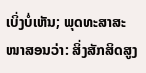ເບິ່ງບໍ່ເຫັນ; ພຸດທະສາສະໜາສອນວ່າ: ສິ່ງສັກສິດສູງ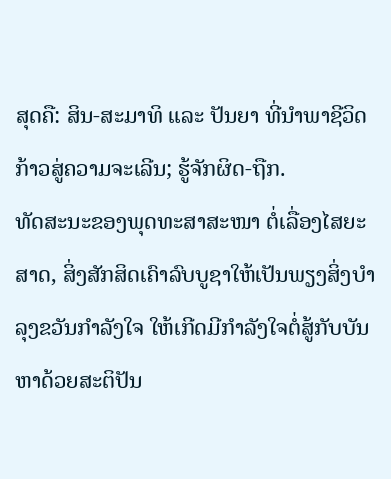ສຸດຄື: ສິນ-ສະມາທິ ແລະ ປັນຍາ ທີ່ນຳພາຊີວິດກ້າວສູ່ຄວາມຈະເລີນ; ຮູ້ຈັກຜິດ-ຖືກ.
ທັດສະນະຂອງພຸດທະສາສະໜາ ຕໍ່ເລື່ອງໄສຍະສາດ, ສິ່ງສັກສິດເຄົາລົບບູຊາໃຫ້ເປັນພຽງສິ່ງບຳລຸງຂວັນກຳລັງໃຈ ໃຫ້ເກີດມີກຳລັງໃຈຕໍ່ສູ້ກັບບັນຫາດ້ວຍສະຕິປັນ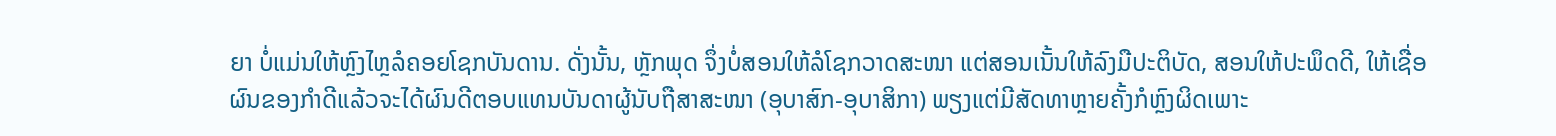ຍາ ບໍ່ແມ່ນໃຫ້ຫຼົງໄຫຼລໍຄອຍໂຊກບັນດານ. ດັ່ງນັ້ນ, ຫຼັກພຸດ ຈຶ່ງບໍ່ສອນໃຫ້ລໍໂຊກວາດສະໜາ ແຕ່ສອນເນັ້ນໃຫ້ລົງມືປະຕິບັດ, ສອນໃຫ້ປະພຶດດີ, ໃຫ້ເຊື່ອຜົນຂອງກຳດີແລ້ວຈະໄດ້ຜົນດີຕອບແທນບັນດາຜູ້ນັບຖືສາສະໜາ (ອຸບາສົກ-ອຸບາສິກາ) ພຽງແຕ່ມີສັດທາຫຼາຍຄັ້ງກໍຫຼົງຜິດເພາະ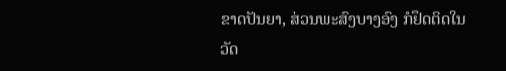ຂາດປັນຍາ, ສ່ວນພະສົງບາງອົງ ກໍຢຶດຕິດໃນວັດ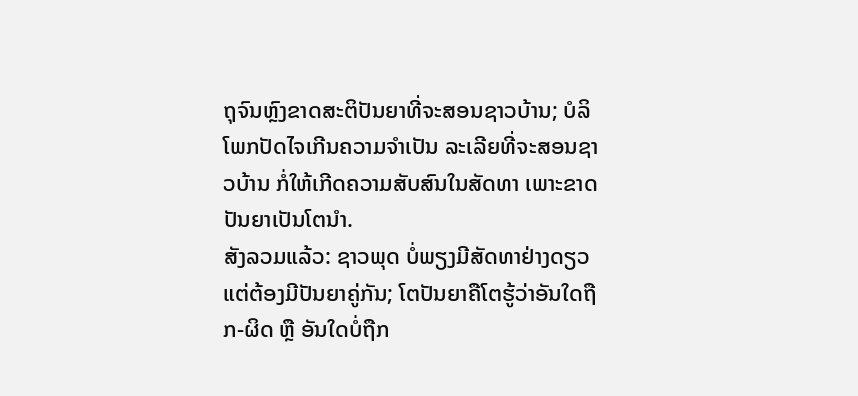ຖຸຈົນຫຼົງຂາດສະຕິປັນຍາທີ່ຈະສອນຊາວບ້ານ; ບໍລິໂພກປັດໄຈເກີນຄວາມຈຳເປັນ ລະເລີຍທີ່ຈະສອນຊາວບ້ານ ກໍ່ໃຫ້ເກີດຄວາມສັບສົນໃນສັດທາ ເພາະຂາດປັນຍາເປັນໂຕນຳ.
ສັງລວມແລ້ວ: ຊາວພຸດ ບໍ່ພຽງມີສັດທາຢ່າງດຽວ ແຕ່ຕ້ອງມີປັນຍາຄູ່ກັນ; ໂຕປັນຍາຄືໂຕຮູ້ວ່າອັນໃດຖືກ-ຜິດ ຫຼື ອັນໃດບໍ່ຖືກ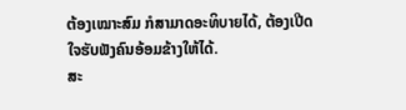ຕ້ອງເໝາະສົມ ກໍສາມາດອະທິບາຍໄດ້, ຕ້ອງເປີດໃຈຮັບຟັງຄົນອ້ອມຂ້າງໃຫ້ໄດ້.
ສະ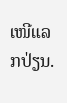ເໜີແລກປ່ຽນ.